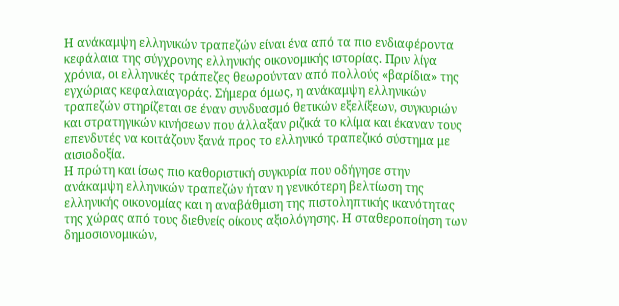Η ανάκαμψη ελληνικών τραπεζών είναι ένα από τα πιο ενδιαφέροντα κεφάλαια της σύγχρονης ελληνικής οικονομικής ιστορίας. Πριν λίγα χρόνια, οι ελληνικές τράπεζες θεωρούνταν από πολλούς «βαρίδια» της εγχώριας κεφαλαιαγοράς. Σήμερα όμως, η ανάκαμψη ελληνικών τραπεζών στηρίζεται σε έναν συνδυασμό θετικών εξελίξεων, συγκυριών και στρατηγικών κινήσεων που άλλαξαν ριζικά το κλίμα και έκαναν τους επενδυτές να κοιτάζουν ξανά προς το ελληνικό τραπεζικό σύστημα με αισιοδοξία.
Η πρώτη και ίσως πιο καθοριστική συγκυρία που οδήγησε στην ανάκαμψη ελληνικών τραπεζών ήταν η γενικότερη βελτίωση της ελληνικής οικονομίας και η αναβάθμιση της πιστοληπτικής ικανότητας της χώρας από τους διεθνείς οίκους αξιολόγησης. Η σταθεροποίηση των δημοσιονομικών,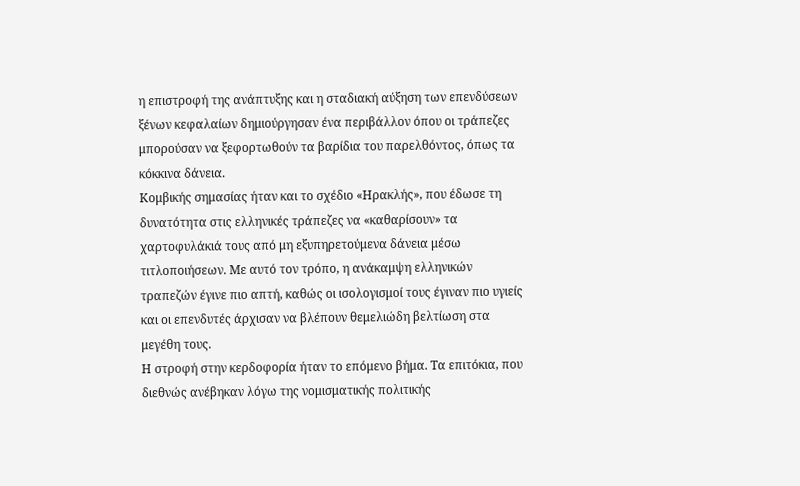η επιστροφή της ανάπτυξης και η σταδιακή αύξηση των επενδύσεων ξένων κεφαλαίων δημιούργησαν ένα περιβάλλον όπου οι τράπεζες μπορούσαν να ξεφορτωθούν τα βαρίδια του παρελθόντος, όπως τα κόκκινα δάνεια.
Κομβικής σημασίας ήταν και το σχέδιο «Ηρακλής», που έδωσε τη δυνατότητα στις ελληνικές τράπεζες να «καθαρίσουν» τα χαρτοφυλάκιά τους από μη εξυπηρετούμενα δάνεια μέσω τιτλοποιήσεων. Με αυτό τον τρόπο, η ανάκαμψη ελληνικών τραπεζών έγινε πιο απτή, καθώς οι ισολογισμοί τους έγιναν πιο υγιείς και οι επενδυτές άρχισαν να βλέπουν θεμελιώδη βελτίωση στα μεγέθη τους.
Η στροφή στην κερδοφορία ήταν το επόμενο βήμα. Τα επιτόκια, που διεθνώς ανέβηκαν λόγω της νομισματικής πολιτικής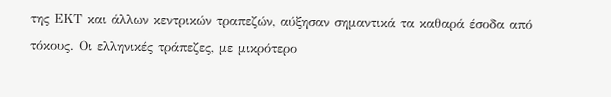της ΕΚΤ και άλλων κεντρικών τραπεζών, αύξησαν σημαντικά τα καθαρά έσοδα από τόκους. Οι ελληνικές τράπεζες, με μικρότερο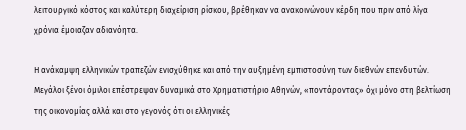λειτουργικό κόστος και καλύτερη διαχείριση ρίσκου, βρέθηκαν να ανακοινώνουν κέρδη που πριν από λίγα χρόνια έμοιαζαν αδιανόητα.

Η ανάκαμψη ελληνικών τραπεζών ενισχύθηκε και από την αυξημένη εμπιστοσύνη των διεθνών επενδυτών. Μεγάλοι ξένοι όμιλοι επέστρεψαν δυναμικά στο Χρηματιστήριο Αθηνών, «ποντάροντας» όχι μόνο στη βελτίωση της οικονομίας αλλά και στο γεγονός ότι οι ελληνικές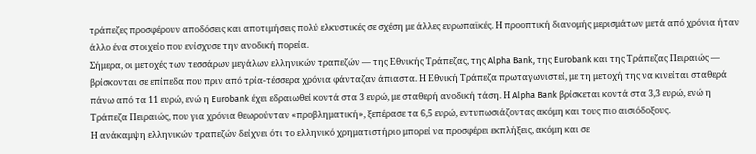τράπεζες προσφέρουν αποδόσεις και αποτιμήσεις πολύ ελκυστικές σε σχέση με άλλες ευρωπαϊκές. Η προοπτική διανομής μερισμάτων μετά από χρόνια ήταν άλλο ένα στοιχείο που ενίσχυσε την ανοδική πορεία.
Σήμερα, οι μετοχές των τεσσάρων μεγάλων ελληνικών τραπεζών — της Εθνικής Τράπεζας, της Alpha Bank, της Eurobank και της Τράπεζας Πειραιώς — βρίσκονται σε επίπεδα που πριν από τρία-τέσσερα χρόνια φάνταζαν άπιαστα. Η Εθνική Τράπεζα πρωταγωνιστεί, με τη μετοχή της να κινείται σταθερά πάνω από τα 11 ευρώ, ενώ η Eurobank έχει εδραιωθεί κοντά στα 3 ευρώ, με σταθερή ανοδική τάση. Η Alpha Bank βρίσκεται κοντά στα 3,3 ευρώ, ενώ η Τράπεζα Πειραιώς, που για χρόνια θεωρούνταν «προβληματική», ξεπέρασε τα 6,5 ευρώ, εντυπωσιάζοντας ακόμη και τους πιο αισιόδοξους.
Η ανάκαμψη ελληνικών τραπεζών δείχνει ότι το ελληνικό χρηματιστήριο μπορεί να προσφέρει εκπλήξεις, ακόμη και σε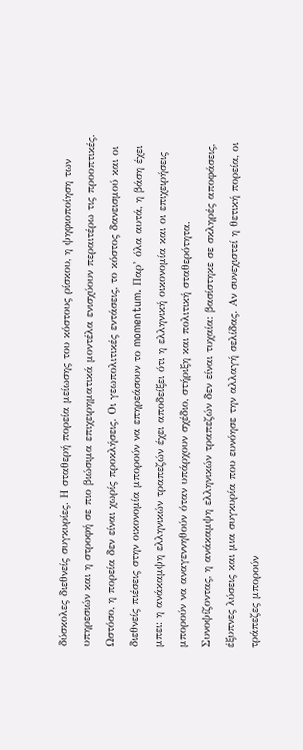δύσκολες διεθνείς συγκυρίες. Η σταθερή πορεία μείωσης του κόστους ρίσκου, η ψηφιοποίηση των υπηρεσιών και η στροφή σε πιο βιώσιμα επιχειρηματικά μοντέλα ενισχύουν περαιτέρω τις προοπτικές.
Ωστόσο, η πορεία δεν είναι χωρίς προκλήσεις. Οι γεωπολιτικές εντάσεις, το κόστος δανεισμού και οι διεθνείς πιέσεις στην οικονομία μπορούν να επηρεάσουν το momentum. Παρ’ όλα αυτά, η βάση έχει μπει: η ανάκαμψη ελληνικών τραπεζών έχει αποδείξει ότι η ελληνική οικονομία και οι επιχειρήσεις μπορούν να αναγεννηθούν όταν υπάρχουν σχέδιο, στήριξη και πολιτική σταθερότητα.
Συνοψίζοντας, η ανάκαμψη ελληνικών τραπεζών δεν είναι τυχαία: βασίστηκε σε σκληρές αποφάσεις, έξυπνες λύσεις και μια συγκυρία που ευνόησε την αλλαγή σελίδας. Αν συνεχιστεί η θετική πορεία, οι τράπεζες μπορούν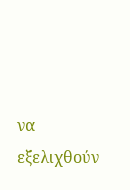να εξελιχθούν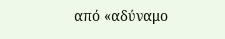από «αδύναμο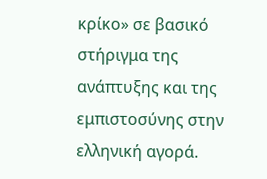κρίκο» σε βασικό στήριγμα της ανάπτυξης και της εμπιστοσύνης στην ελληνική αγορά.